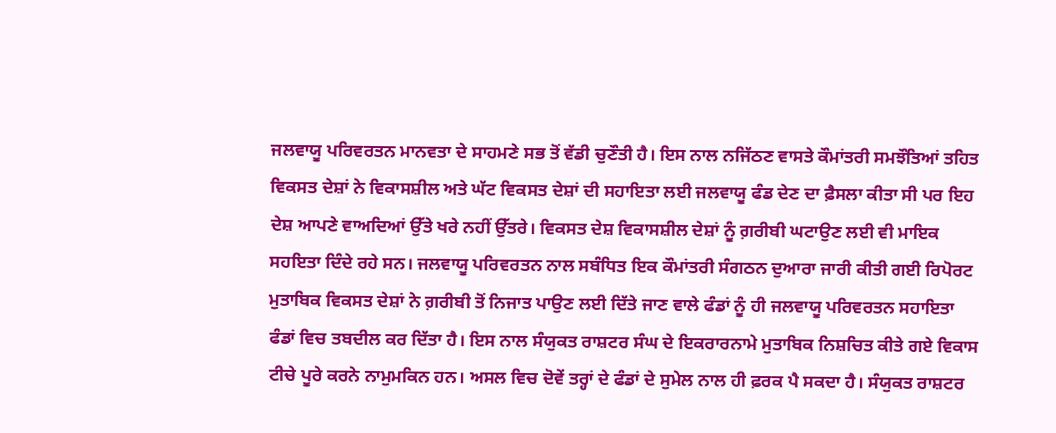ਜਲਵਾਯੂ ਪਰਿਵਰਤਨ ਮਾਨਵਤਾ ਦੇ ਸਾਹਮਣੇ ਸਭ ਤੋਂ ਵੱਡੀ ਚੁਣੌਤੀ ਹੈ। ਇਸ ਨਾਲ ਨਜਿੱਠਣ ਵਾਸਤੇ ਕੌਮਾਂਤਰੀ ਸਮਝੌਤਿਆਂ ਤਹਿਤ ਵਿਕਸਤ ਦੇਸ਼ਾਂ ਨੇ ਵਿਕਾਸਸ਼ੀਲ ਅਤੇ ਘੱਟ ਵਿਕਸਤ ਦੇਸ਼ਾਂ ਦੀ ਸਹਾਇਤਾ ਲਈ ਜਲਵਾਯੂ ਫੰਡ ਦੇਣ ਦਾ ਫ਼ੈਸਲਾ ਕੀਤਾ ਸੀ ਪਰ ਇਹ ਦੇਸ਼ ਆਪਣੇ ਵਾਅਦਿਆਂ ਉੱਤੇ ਖਰੇ ਨਹੀਂ ਉੱਤਰੇ। ਵਿਕਸਤ ਦੇਸ਼ ਵਿਕਾਸਸ਼ੀਲ ਦੇਸ਼ਾਂ ਨੂੰ ਗ਼ਰੀਬੀ ਘਟਾਉਣ ਲਈ ਵੀ ਮਾਇਕ ਸਹਇਤਾ ਦਿੰਦੇ ਰਹੇ ਸਨ। ਜਲਵਾਯੂ ਪਰਿਵਰਤਨ ਨਾਲ ਸਬੰਧਿਤ ਇਕ ਕੌਮਾਂਤਰੀ ਸੰਗਠਨ ਦੁਆਰਾ ਜਾਰੀ ਕੀਤੀ ਗਈ ਰਿਪੋਰਟ ਮੁਤਾਬਿਕ ਵਿਕਸਤ ਦੇਸ਼ਾਂ ਨੇ ਗ਼ਰੀਬੀ ਤੋਂ ਨਿਜਾਤ ਪਾਉਣ ਲਈ ਦਿੱਤੇ ਜਾਣ ਵਾਲੇ ਫੰਡਾਂ ਨੂੰ ਹੀ ਜਲਵਾਯੂ ਪਰਿਵਰਤਨ ਸਹਾਇਤਾ ਫੰਡਾਂ ਵਿਚ ਤਬਦੀਲ ਕਰ ਦਿੱਤਾ ਹੈ। ਇਸ ਨਾਲ ਸੰਯੁਕਤ ਰਾਸ਼ਟਰ ਸੰਘ ਦੇ ਇਕਰਾਰਨਾਮੇ ਮੁਤਾਬਿਕ ਨਿਸ਼ਚਿਤ ਕੀਤੇ ਗਏ ਵਿਕਾਸ ਟੀਚੇ ਪੂਰੇ ਕਰਨੇ ਨਾਮੁਮਕਿਨ ਹਨ। ਅਸਲ ਵਿਚ ਦੋਵੇਂ ਤਰ੍ਹਾਂ ਦੇ ਫੰਡਾਂ ਦੇ ਸੁਮੇਲ ਨਾਲ ਹੀ ਫ਼ਰਕ ਪੈ ਸਕਦਾ ਹੈ। ਸੰਯੁਕਤ ਰਾਸ਼ਟਰ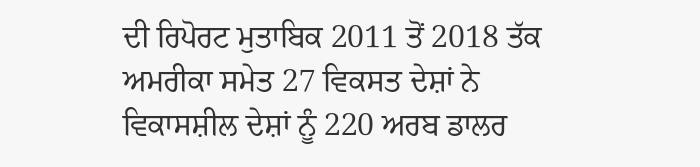ਦੀ ਰਿਪੋਰਟ ਮੁਤਾਬਿਕ 2011 ਤੋਂ 2018 ਤੱਕ ਅਮਰੀਕਾ ਸਮੇਤ 27 ਵਿਕਸਤ ਦੇਸ਼ਾਂ ਨੇ ਵਿਕਾਸਸ਼ੀਲ ਦੇਸ਼ਾਂ ਨੂੰ 220 ਅਰਬ ਡਾਲਰ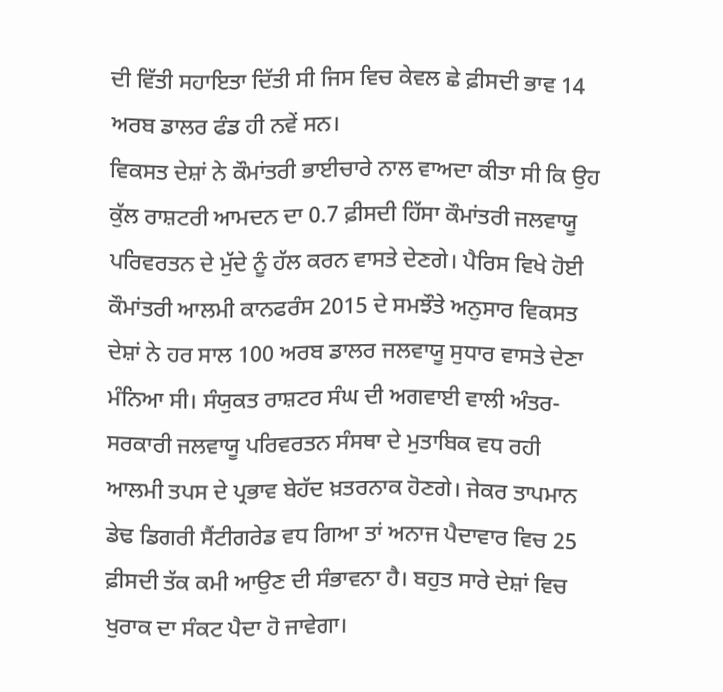ਦੀ ਵਿੱਤੀ ਸਹਾਇਤਾ ਦਿੱਤੀ ਸੀ ਜਿਸ ਵਿਚ ਕੇਵਲ ਛੇ ਫ਼ੀਸਦੀ ਭਾਵ 14 ਅਰਬ ਡਾਲਰ ਫੰਡ ਹੀ ਨਵੇਂ ਸਨ।
ਵਿਕਸਤ ਦੇਸ਼ਾਂ ਨੇ ਕੌਮਾਂਤਰੀ ਭਾਈਚਾਰੇ ਨਾਲ ਵਾਅਦਾ ਕੀਤਾ ਸੀ ਕਿ ਉਹ ਕੁੱਲ ਰਾਸ਼ਟਰੀ ਆਮਦਨ ਦਾ 0.7 ਫ਼ੀਸਦੀ ਹਿੱਸਾ ਕੌਮਾਂਤਰੀ ਜਲਵਾਯੂ ਪਰਿਵਰਤਨ ਦੇ ਮੁੱਦੇ ਨੂੰ ਹੱਲ ਕਰਨ ਵਾਸਤੇ ਦੇਣਗੇ। ਪੈਰਿਸ ਵਿਖੇ ਹੋਈ ਕੌਮਾਂਤਰੀ ਆਲਮੀ ਕਾਨਫਰੰਸ 2015 ਦੇ ਸਮਝੌਤੇ ਅਨੁਸਾਰ ਵਿਕਸਤ ਦੇਸ਼ਾਂ ਨੇ ਹਰ ਸਾਲ 100 ਅਰਬ ਡਾਲਰ ਜਲਵਾਯੂ ਸੁਧਾਰ ਵਾਸਤੇ ਦੇਣਾ ਮੰਨਿਆ ਸੀ। ਸੰਯੁਕਤ ਰਾਸ਼ਟਰ ਸੰਘ ਦੀ ਅਗਵਾਈ ਵਾਲੀ ਅੰਤਰ-ਸਰਕਾਰੀ ਜਲਵਾਯੂ ਪਰਿਵਰਤਨ ਸੰਸਥਾ ਦੇ ਮੁਤਾਬਿਕ ਵਧ ਰਹੀ ਆਲਮੀ ਤਪਸ ਦੇ ਪ੍ਰਭਾਵ ਬੇਹੱਦ ਖ਼ਤਰਨਾਕ ਹੋਣਗੇ। ਜੇਕਰ ਤਾਪਮਾਨ ਡੇਢ ਡਿਗਰੀ ਸੈਂਟੀਗਰੇਡ ਵਧ ਗਿਆ ਤਾਂ ਅਨਾਜ ਪੈਦਾਵਾਰ ਵਿਚ 25 ਫ਼ੀਸਦੀ ਤੱਕ ਕਮੀ ਆਉਣ ਦੀ ਸੰਭਾਵਨਾ ਹੈ। ਬਹੁਤ ਸਾਰੇ ਦੇਸ਼ਾਂ ਵਿਚ ਖੁਰਾਕ ਦਾ ਸੰਕਟ ਪੈਦਾ ਹੋ ਜਾਵੇਗਾ।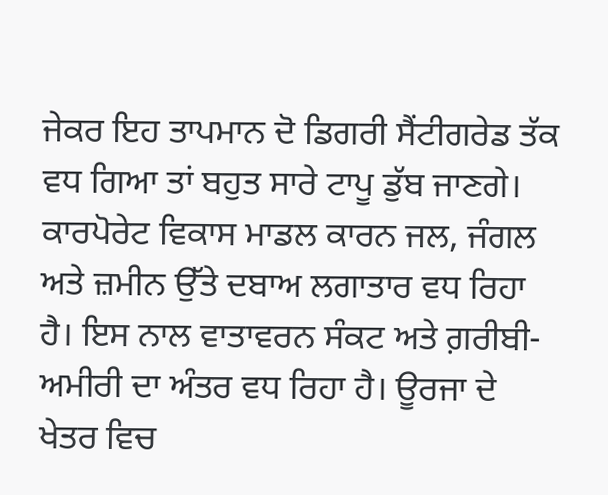ਜੇਕਰ ਇਹ ਤਾਪਮਾਨ ਦੋ ਡਿਗਰੀ ਸੈਂਟੀਗਰੇਡ ਤੱਕ ਵਧ ਗਿਆ ਤਾਂ ਬਹੁਤ ਸਾਰੇ ਟਾਪੂ ਡੁੱਬ ਜਾਣਗੇ।
ਕਾਰਪੋਰੇਟ ਵਿਕਾਸ ਮਾਡਲ ਕਾਰਨ ਜਲ, ਜੰਗਲ ਅਤੇ ਜ਼ਮੀਨ ਉੱਤੇ ਦਬਾਅ ਲਗਾਤਾਰ ਵਧ ਰਿਹਾ ਹੈ। ਇਸ ਨਾਲ ਵਾਤਾਵਰਨ ਸੰਕਟ ਅਤੇ ਗ਼ਰੀਬੀ-ਅਮੀਰੀ ਦਾ ਅੰਤਰ ਵਧ ਰਿਹਾ ਹੈ। ਊਰਜਾ ਦੇ ਖੇਤਰ ਵਿਚ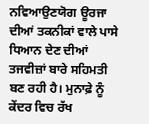ਨਵਿਆਉਣਯੋਗ ਊਰਜਾ ਦੀਆਂ ਤਕਨੀਕਾਂ ਵਾਲੇ ਪਾਸੇ ਧਿਆਨ ਦੇਣ ਦੀਆਂ ਤਜਵੀਜ਼ਾਂ ਬਾਰੇ ਸਹਿਮਤੀ ਬਣ ਰਹੀ ਹੈ। ਮੁਨਾਫ਼ੇ ਨੂੰ ਕੇਂਦਰ ਵਿਚ ਰੱਖ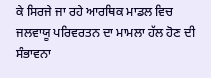ਕੇ ਸਿਰਜੇ ਜਾ ਰਹੇ ਆਰਥਿਕ ਮਾਡਲ ਵਿਚ ਜਲਵਾਯੂ ਪਰਿਵਰਤਨ ਦਾ ਮਾਮਲਾ ਹੱਲ ਹੋਣ ਦੀ ਸੰਭਾਵਨਾ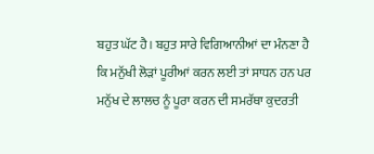ਬਹੁਤ ਘੱਟ ਹੈ। ਬਹੁਤ ਸਾਰੇ ਵਿਗਿਆਨੀਆਂ ਦਾ ਮੰਨਣਾ ਹੈ ਕਿ ਮਨੁੱਖੀ ਲੋੜਾਂ ਪੂਰੀਆਂ ਕਰਨ ਲਈ ਤਾਂ ਸਾਧਨ ਹਨ ਪਰ ਮਨੁੱਖ ਦੇ ਲਾਲਚ ਨੂੰ ਪੂਰਾ ਕਰਨ ਦੀ ਸਮਰੱਥਾ ਕੁਦਰਤੀ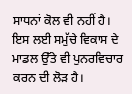ਸਾਧਨਾਂ ਕੋਲ ਵੀ ਨਹੀਂ ਹੈ। ਇਸ ਲਈ ਸਮੁੱਚੇ ਵਿਕਾਸ ਦੇ ਮਾਡਲ ਉੱਤੇ ਵੀ ਪੁਨਰਵਿਚਾਰ ਕਰਨ ਦੀ ਲੋੜ ਹੈ।